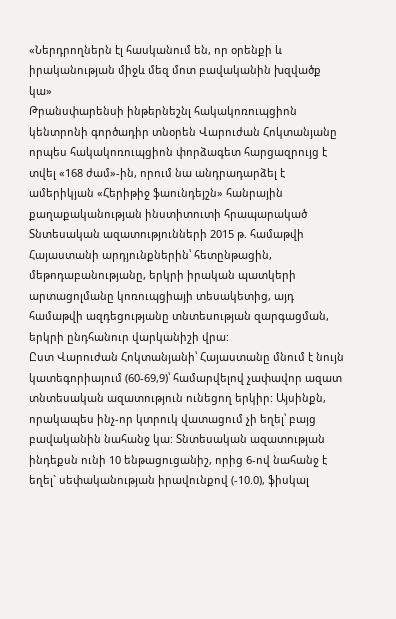«Ներդրողներն էլ հասկանում են, որ օրենքի և իրականության միջև մեզ մոտ բավականին խզվածք կա»
Թրանսփարենսի ինթերնեշնլ հակակոռուպցիոն կենտրոնի գործադիր տնօրեն Վարուժան Հոկտանյանը որպես հակակոռուպցիոն փորձագետ հարցազրույց է տվել «168 ժամ»-ին, որում նա անդրադարձել է ամերիկյան «Հերիթիջ ֆաունդեյշն» հանրային քաղաքականության ինստիտուտի հրապարակած Տնտեսական ազատությունների 2015 թ. համաթվի Հայաստանի արդյունքներին՝ հետընթացին, մեթոդաբանությանը, երկրի իրական պատկերի արտացոլմանը կոռուպցիայի տեսակետից, այդ համաթվի ազդեցությանը տնտեսության զարգացման, երկրի ընդհանուր վարկանիշի վրա:
Ըստ Վարուժան Հոկտանյանի՝ Հայաստանը մնում է նույն կատեգորիայում (60-69,9)՝ համարվելով չափավոր ազատ տնտեսական ազատություն ունեցող երկիր: Այսինքն, որակապես ինչ-որ կտրուկ վատացում չի եղել՝ բայց բավականին նահանջ կա: Տնտեսական ազատության ինդեքսն ունի 10 ենթացուցանիշ, որից 6-ով նահանջ է եղել` սեփականության իրավունքով (-10.0), ֆիսկալ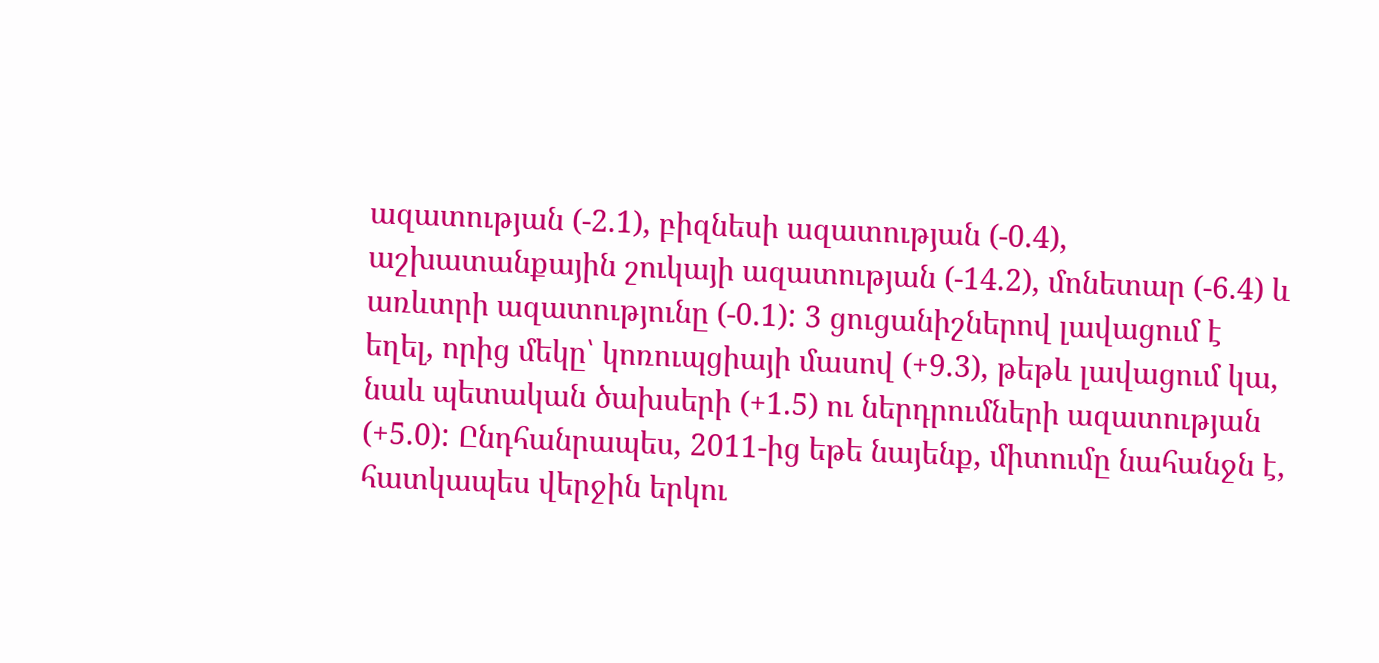ազատության (-2.1), բիզնեսի ազատության (-0.4), աշխատանքային շուկայի ազատության (-14.2), մոնետար (-6.4) և առևտրի ազատությունը (-0.1): 3 ցուցանիշներով լավացում է եղել, որից մեկը՝ կոռուպցիայի մասով (+9.3), թեթև լավացում կա, նաև պետական ծախսերի (+1.5) ու ներդրումների ազատության (+5.0): Ընդհանրապես, 2011-ից եթե նայենք, միտումը նահանջն է, հատկապես վերջին երկու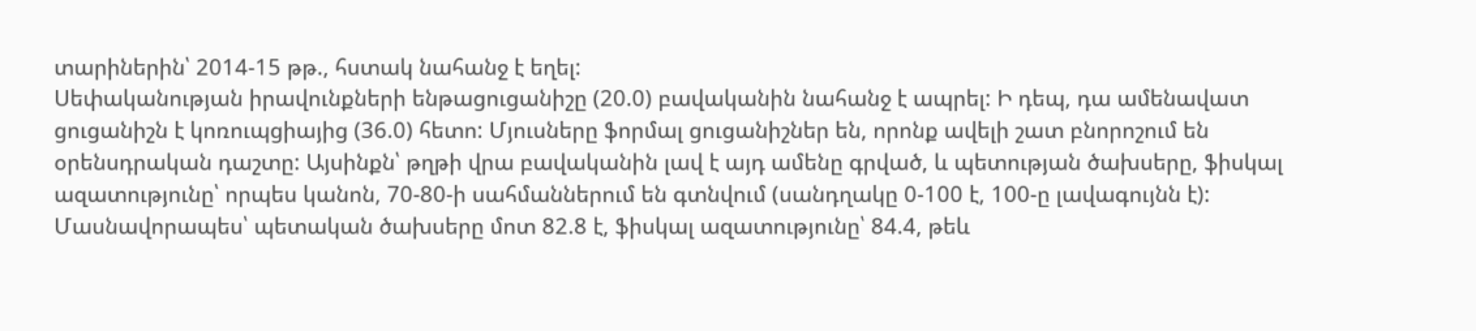տարիներին՝ 2014-15 թթ., հստակ նահանջ է եղել:
Սեփականության իրավունքների ենթացուցանիշը (20.0) բավականին նահանջ է ապրել: Ի դեպ, դա ամենավատ ցուցանիշն է կոռուպցիայից (36.0) հետո: Մյուսները ֆորմալ ցուցանիշներ են, որոնք ավելի շատ բնորոշում են օրենսդրական դաշտը: Այսինքն՝ թղթի վրա բավականին լավ է այդ ամենը գրված, և պետության ծախսերը, ֆիսկալ ազատությունը՝ որպես կանոն, 70-80-ի սահմաններում են գտնվում (սանդղակը 0-100 է, 100-ը լավագույնն է):
Մասնավորապես՝ պետական ծախսերը մոտ 82.8 է, ֆիսկալ ազատությունը՝ 84.4, թեև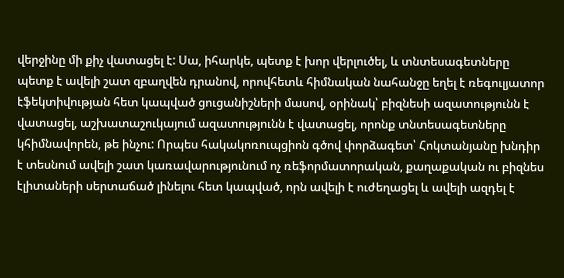վերջինը մի քիչ վատացել է: Սա, իհարկե, պետք է խոր վերլուծել, և տնտեսագետները պետք է ավելի շատ զբաղվեն դրանով, որովհետև հիմնական նահանջը եղել է ռեգուլյատոր էֆեկտիվության հետ կապված ցուցանիշների մասով, օրինակ՝ բիզնեսի ազատությունն է վատացել, աշխատաշուկայում ազատությունն է վատացել, որոնք տնտեսագետները կհիմնավորեն, թե ինչու: Որպես հակակոռուպցիոն գծով փորձագետ՝ Հոկտանյանը խնդիր է տեսնում ավելի շատ կառավարությունում ոչ ռեֆորմատորական, քաղաքական ու բիզնես էլիտաների սերտաճած լինելու հետ կապված, որն ավելի է ուժեղացել և ավելի ազդել է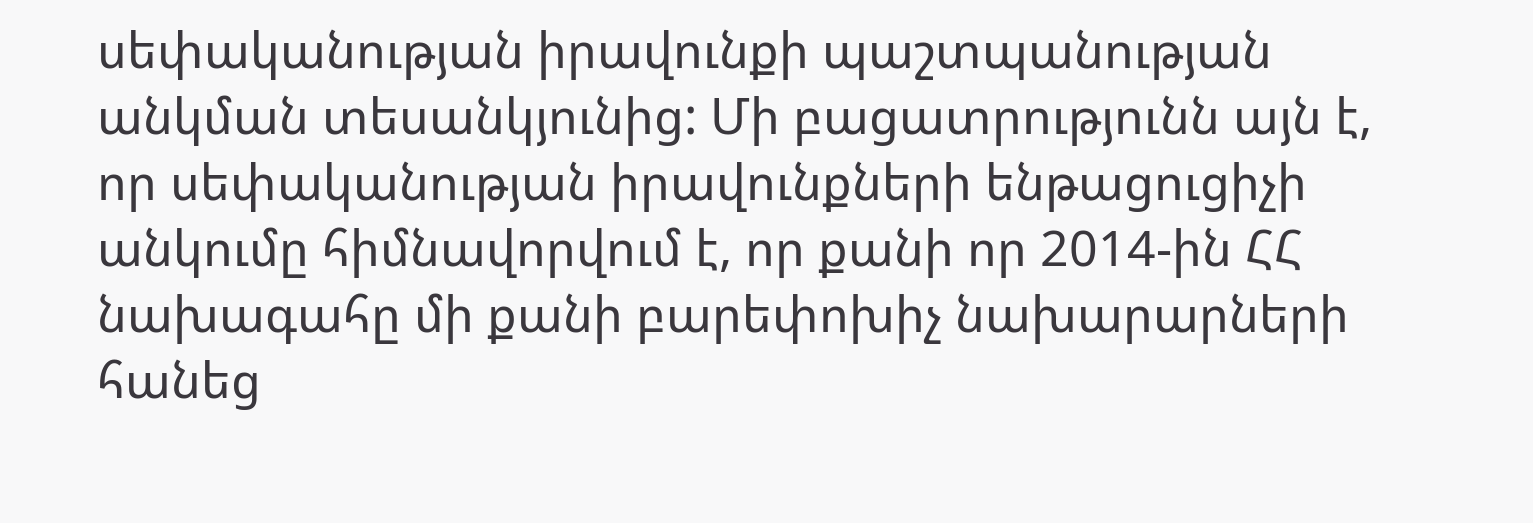սեփականության իրավունքի պաշտպանության անկման տեսանկյունից: Մի բացատրությունն այն է, որ սեփականության իրավունքների ենթացուցիչի անկումը հիմնավորվում է, որ քանի որ 2014-ին ՀՀ նախագահը մի քանի բարեփոխիչ նախարարների հանեց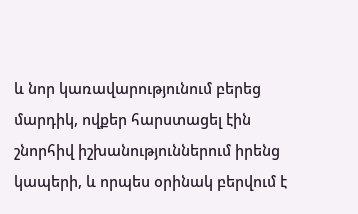և նոր կառավարությունում բերեց մարդիկ, ովքեր հարստացել էին շնորհիվ իշխանություններում իրենց կապերի, և որպես օրինակ բերվում է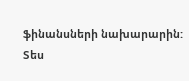ֆինանսների նախարարին:
Տես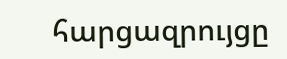հարցազրույցը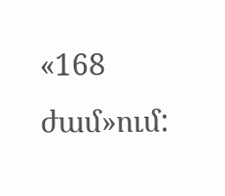«168 ժամ»ում: